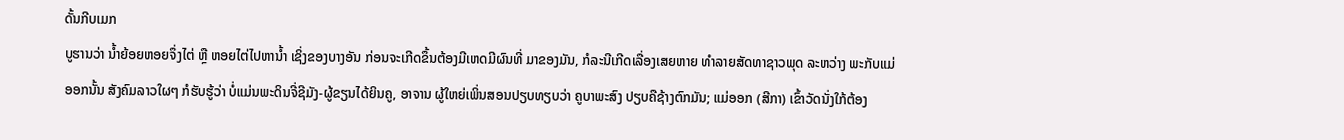ດັ້ນກີບເມກ
ບູຮານວ່າ ນໍ້າຍ້ອຍຫອຍຈຶ່ງໄຕ່ ຫຼື ຫອຍໄຕ່ໄປຫານໍ້າ ເຊິ່ງຂອງບາງອັນ ກ່ອນຈະເກີດຂຶ້ນຕ້ອງມີເຫດມີຜົນທີ່ ມາຂອງມັນ, ກໍລະນີເກີດເລື່ອງເສຍຫາຍ ທຳລາຍສັດທາຊາວພຸດ ລະຫວ່າງ ພະກັບແມ່ອອກນັ້ນ ສັງຄົມລາວໃຜໆ ກໍຮັບຮູ້ວ່າ ບໍ່ແມ່ນພະດິນຈີ່ຊີມັງ-ຜູ້ຂຽນໄດ້ຍິນຄູ, ອາຈານ ຜູ້ໃຫຍ່ເພິ່ນສອນປຽບທຽບວ່າ ຄູບາພະສົງ ປຽບຄືຊ້າງຕົກມັນ; ແມ່ອອກ (ສີກາ) ເຂົ້າວັດນັ່ງໃກ້ຕ້ອງ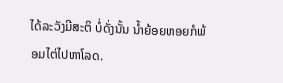ໄດ້ລະວັງມີສະຕິ ບໍ່ດັ່ງນັ້ນ ນໍ້າຍ້ອຍຫອຍກໍພ້ອມໄຕ່ໄປຫາໂລດ.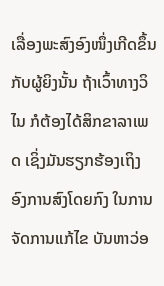ເລື່ອງພະສົງອົງໜຶ່ງເກີດຂຶ້ນກັບຜູ້ຍິງນັ້ນ ຖ້າເວົ້າທາງວິໄນ ກໍຕ້ອງໄດ້ສິກຂາລາເພດ ເຊິ່ງມັນຮຽກຮ້ອງເຖິງ ອົງການສົງໂດຍກົງ ໃນການຈັດການແກ້ໄຂ ບັນຫາວ່ອ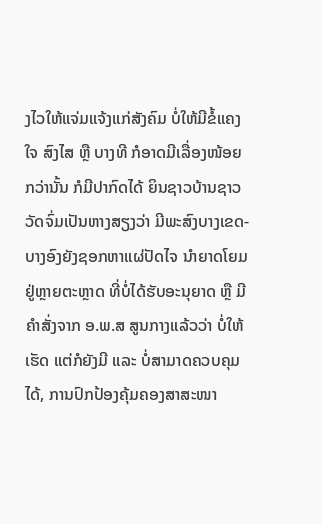ງໄວໃຫ້ແຈ່ມແຈ້ງແກ່ສັງຄົມ ບໍ່ໃຫ້ມີຂໍ້ແຄງໃຈ ສົງໄສ ຫຼື ບາງທີ ກໍອາດມີເລື່ອງໜ້ອຍກວ່ານັ້ນ ກໍມີປາກົດໄດ້ ຍິນຊາວບ້ານຊາວວັດຈົ່ມເປັນຫາງສຽງວ່າ ມີພະສົງບາງເຂດ-ບາງອົງຍັງຊອກຫາແຜ່ປັດໄຈ ນຳຍາດໂຍມຢູ່ຫຼາຍຕະຫຼາດ ທີ່ບໍ່ໄດ້ຮັບອະນຸຍາດ ຫຼື ມີຄຳສັ່ງຈາກ ອ.ພ.ສ ສູນກາງແລ້ວວ່າ ບໍ່ໃຫ້ເຮັດ ແຕ່ກໍຍັງມີ ແລະ ບໍ່ສາມາດຄວບຄຸມໄດ້, ການປົກປ້ອງຄຸ້ມຄອງສາສະໜາ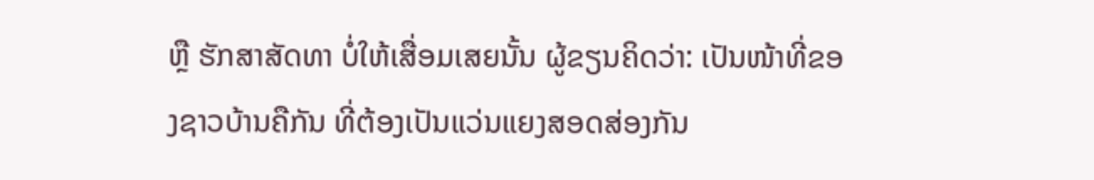ຫຼື ຮັກສາສັດທາ ບໍ່ໃຫ້ເສື່ອມເສຍນັ້ນ ຜູ້ຂຽນຄິດວ່າ: ເປັນໜ້າທີ່ຂອງຊາວບ້ານຄືກັນ ທີ່ຕ້ອງເປັນແວ່ນແຍງສອດສ່ອງກັນ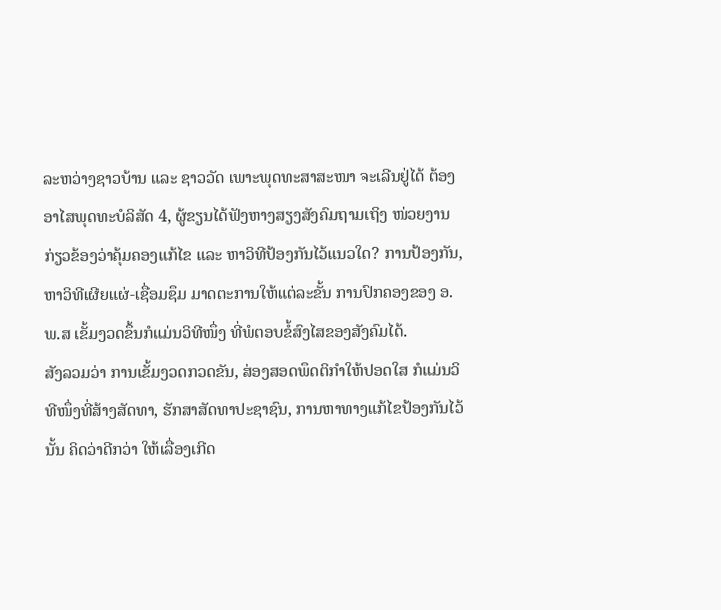ລະຫວ່າງຊາວບ້ານ ແລະ ຊາວວັດ ເພາະພຸດທະສາສະໜາ ຈະເລີນຢູ່ໄດ້ ຕ້ອງອາໄສພຸດທະບໍລິສັດ 4, ຜູ້ຂຽນໄດ້ຟັງຫາງສຽງສັງຄົມຖາມເຖິງ ໜ່ວຍງານກ່ຽວຂ້ອງວ່າຄຸ້ມຄອງແກ້ໄຂ ແລະ ຫາວິທີປ້ອງກັນໄວ້ແນວໃດ? ການປ້ອງກັນ, ຫາວິທີເຜີຍແຜ່-ເຊື່ອມຊຶມ ມາດຕະການໃຫ້ແຕ່ລະຂັ້ນ ການປົກຄອງຂອງ ອ.ພ.ສ ເຂັ້ມງວດຂຶ້ນກໍແມ່ນວິທີໜຶ່ງ ທີ່ພໍຕອບຂໍ້ສົງໄສຂອງສັງຄົມໄດ້.
ສັງລວມວ່າ ການເຂັ້ມງວດກວດຂັນ, ສ່ອງສອດພຶດຕິກຳໃຫ້ປອດໃສ ກໍແມ່ນວິທີໜຶ່ງທີ່ສ້າງສັດທາ, ຮັກສາສັດທາປະຊາຊົນ, ການຫາທາງແກ້ໄຂປ້ອງກັນໄວ້ນັ້ນ ຄິດວ່າດີກວ່າ ໃຫ້ເລື່ອງເກີດ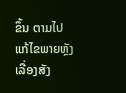ຂຶ້ນ ຕາມໄປແກ້ໄຂພາຍຫຼັງ ເລື່ອງສັງ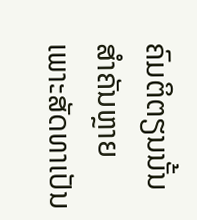ຄົມຕິຕຽນນັ້ນສຳຄັນຫຼາຍ ເພາະສັດທາເປັນ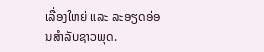ເລື່ອງໃຫຍ່ ແລະ ລະອຽດອ່ອນສຳລັບຊາວພຸດ.